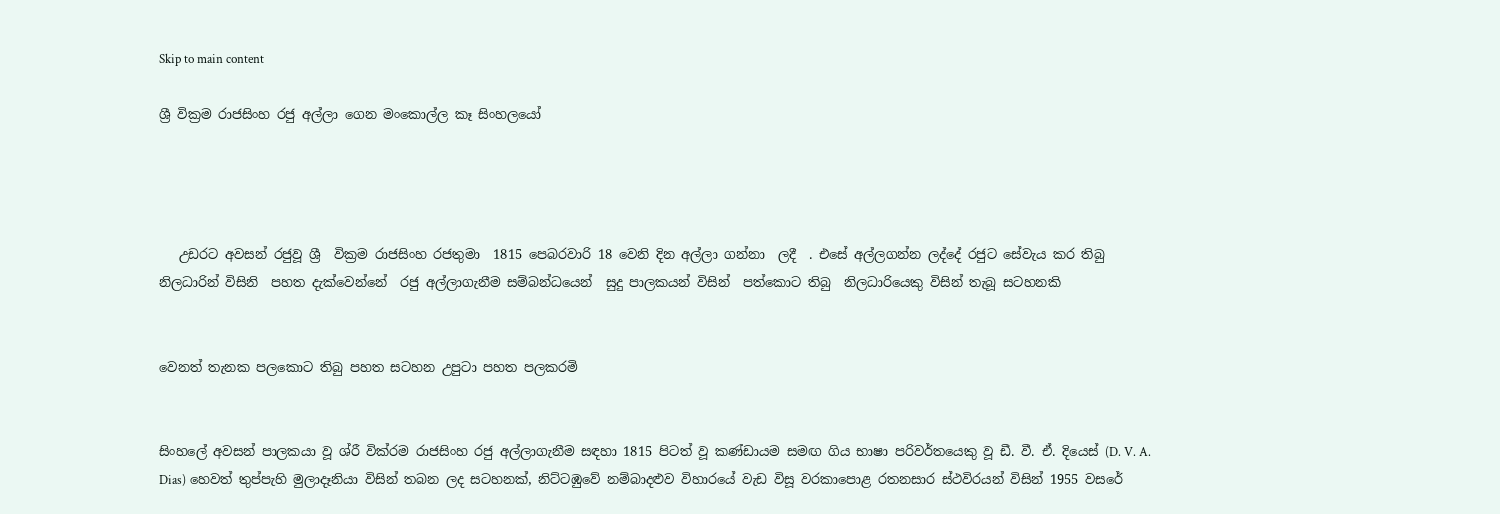Skip to main content

ශ්‍රී වික්‍රම රාජසිංහ රජු අල්ලා ගෙන මංකොල්ල කෑ සිංහලයෝ




   උඩරට අවසන් රජුවූ ශ්‍රී  වික්‍රම රාජසිංහ රජතුමා  1815 පෙබරවාරි 18 වෙනි දින අල්ලා ගන්නා  ලදී  . එසේ අල්ලගන්න ලද්දේ රජුට සේවැය කර තිබු නිලධාරින් විසිනි  පහත දැක්වෙන්නේ  රජු අල්ලාගැනීම සම්බන්ධයෙන්  සුදු පාලකයන් විසින්  පත්කොට තිබු  නිලධාරියෙකු විසින් තැබූ සටහනකි


වෙනත් තැනක පලකොට තිබු පහත සටහන උපුටා පහත පලකරමි


සිංහලේ අවසන් පාලකයා වූ ශ්රී වික්රම රාජසිංහ රජු අල්ලාගැනීම සඳහා 1815 පිටත් වූ කණ්ඩායම සමඟ ගිය භාෂා පරිවර්තයෙකු වූ ඩී. වී. ඒ. දියෙස් (D. V. A. Dias) හෙවත් තුප්පැහි මුලාදෑනියා විසින් තබන ලද සටහනක්, නිට්ටඹුවේ නම්බාදළුව විහාරයේ වැඩ විසූ වරකාපොළ රතනසාර ස්ථවිරයන් විසින් 1955 වසරේ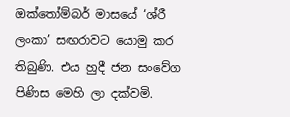ඔක්තෝම්බර් මාසයේ ‘ශ්රී ලංකා’ සඟරාවට යොමු කර තිබුණි. එය හුදී ජන සංවේග පිණිස මෙහි ලා දක්වමි.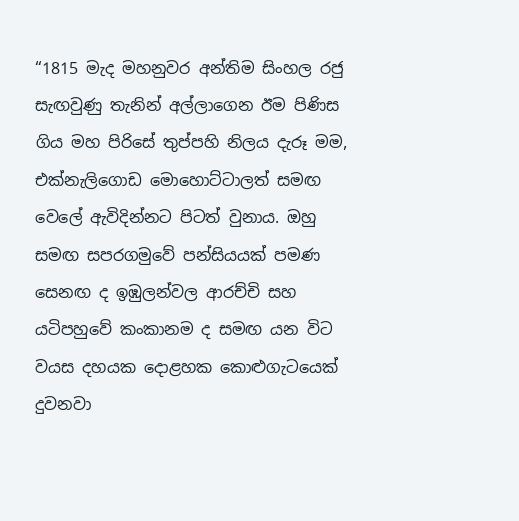“1815 මැද මහනුවර අන්තිම සිංහල රජු සැඟවුණු තැනින් අල්ලාගෙන ඊම පිණිස ගිය මහ පිරිසේ තුප්පහි නිලය දැරූ මම, එක්නැලිගොඩ මොහොට්ටාලත් සමඟ වෙලේ ඇවිදින්නට පිටත් වුනාය. ඔහු සමඟ සපරගමුවේ පන්සියයක් පමණ සෙනඟ ද ඉඹුලන්වල ආරච්චි සහ යටිපහුවේ කංකානම ද සමඟ යන විට වයස දහයක දොළහක කොළුගැටයෙක් දුවනවා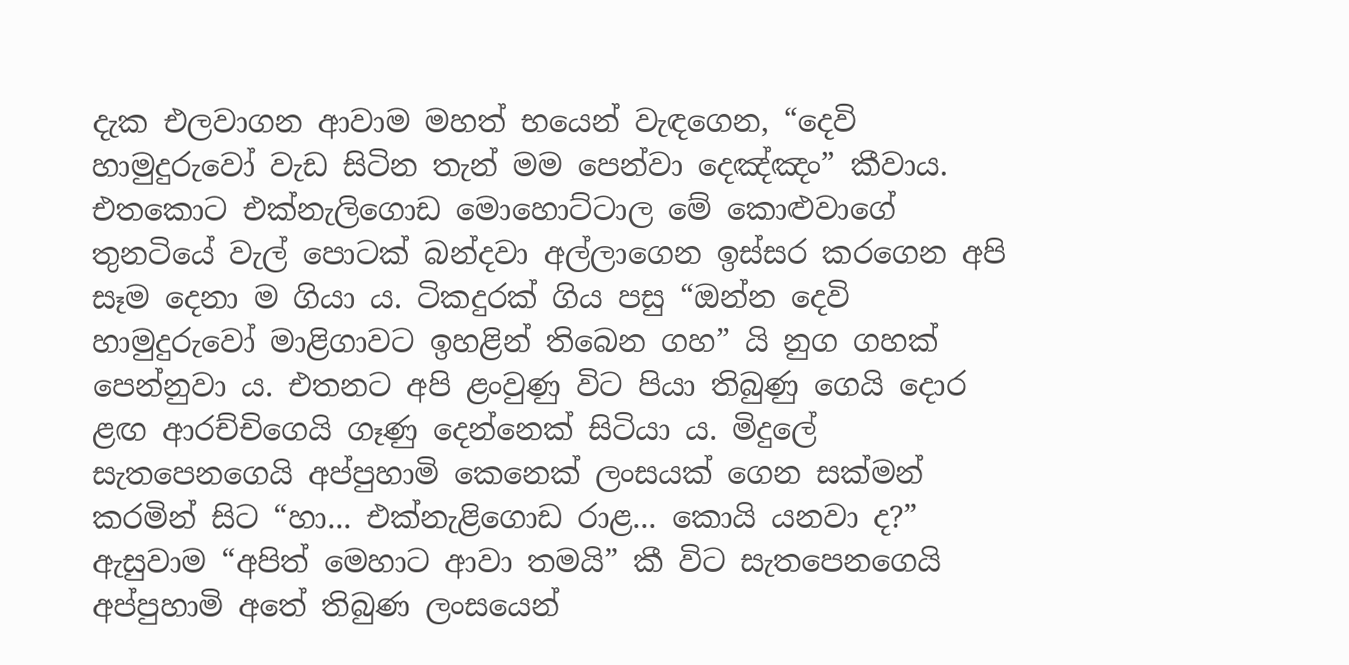දැක එලවාගන ආවාම මහත් භයෙන් වැඳගෙන, “දෙවි හාමුදුරුවෝ වැඩ සිටින තැන් මම පෙන්වා දෙඤ්ඤං” කීවාය. එතකොට එක්නැලිගොඩ මොහොට්ටාල මේ කොළුවාගේ තුනටියේ වැල් පොටක් බන්දවා අල්ලාගෙන ඉස්සර කරගෙන අපි සෑම දෙනා ම ගියා ය. ටිකදුරක් ගිය පසු “ඔන්න දෙවි හාමුදුරුවෝ මාළිගාවට ඉහළින් තිබෙන ගහ” යි නුග ගහක් පෙන්නුවා ය. එතනට අපි ළංවුණු විට පියා තිබුණු ගෙයි දොර ළඟ ආරච්චිගෙයි ගෑණු දෙන්නෙක් සිටියා ය. මිදුලේ සැතපෙනගෙයි අප්පුහාමි කෙනෙක් ලංසයක් ගෙන සක්මන් කරමින් සිට “හා... එක්නැළිගොඩ රාළ... කොයි යනවා ද?” ඇසුවාම “අපිත් මෙහාට ආවා තමයි” කී විට සැතපෙනගෙයි අප්පුහාමි අතේ තිබුණ ලංසයෙන්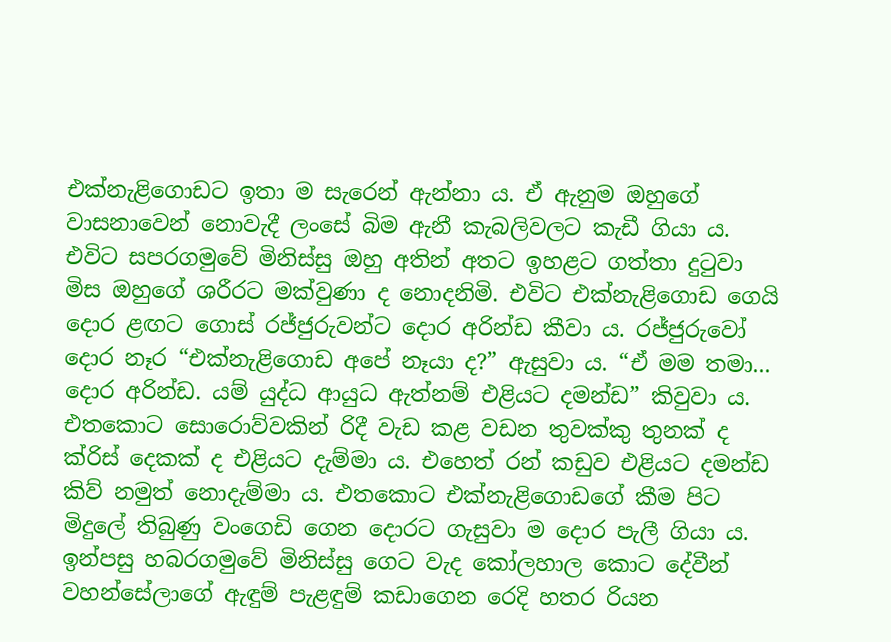එක්නැළිගොඩට ඉතා ම සැරෙන් ඇන්නා ය. ඒ ඇනුම ඔහුගේ වාසනාවෙන් නොවැදී ලංසේ බිම ඇනී කැබලිවලට කැඩී ගියා ය. එවිට සපරගමුවේ මිනිස්සු ඔහු අතින් අතට ඉහළට ගත්තා දුටුවා මිස ඔහුගේ ශරීරට මක්වුණා ද නොදනිමි. එවිට එක්නැළිගොඩ ගෙයි දොර ළඟට ගොස් රජ්ජුරුවන්ට දොර අරින්ඩ කීවා ය. රජ්ජුරුවෝ දොර නෑර “එක්නැළිගොඩ අපේ නෑයා ද?” ඇසුවා ය. “ඒ මම තමා... දොර අරින්ඩ. යම් යුද්ධ ආයුධ ඇත්නම් එළියට දමන්ඩ” කිවුවා ය. එතකොට සොරොව්වකින් රිදී වැඩ කළ වඩන තුවක්කු තුනක් ද ක්රිස් දෙකක් ද එළියට දැම්මා ය. එහෙත් රන් කඩුව එළියට දමන්ඩ කිව් නමුත් නොදැම්මා ය. එතකොට එක්නැළිගොඩගේ කීම පිට මිදුලේ තිබුණු වංගෙඩි ගෙන දොරට ගැසුවා ම දොර පැලී ගියා ය. ඉන්පසු හබරගමුවේ මිනිස්සු ගෙට වැද කෝලහාල කොට දේවීන් වහන්සේලාගේ ඇඳුම් පැළඳුම් කඩාගෙන රෙදි හතර රියන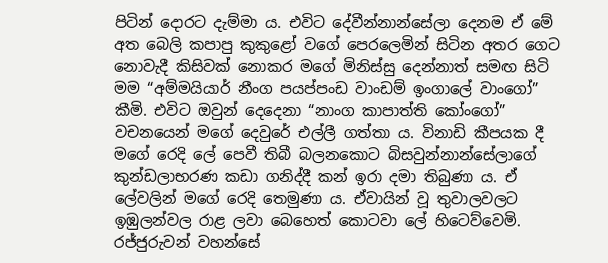පිටින් දොරට දැම්මා ය. එවිට දේවීන්නාන්සේලා දෙනම ඒ මේ අත බෙලි කපාපු කුකුළෝ වගේ පෙරලෙමින් සිටින අතර ගෙට නොවැදී කිසිවක් නොකර මගේ මිනිස්සු දෙන්නාත් සමඟ සිටි මම “අම්මයියාර් නීංග පයප්පංඩ වාංඩම් ඉංගාලේ වාංගෝ” කීමි. එවිට ඔවුන් දෙදෙනා “නාංග කාපාත්ති කෝංගෝ” වචනයෙන් මගේ දෙවුරේ එල්ලී ගත්තා ය. විනාඩි කීපයක දී මගේ රෙදි ලේ පෙවී තිබී බලනකොට බිසවුන්නාන්සේලාගේ කුන්ඩලාභරණ කඩා ගනිද්දී කන් ඉරා දමා තිබුණා ය. ඒ ලේවලින් මගේ රෙදි තෙමුණා ය. ඒවායින් වූ තුවාලවලට ඉඹුලන්වල රාළ ලවා බෙහෙත් කොටවා ලේ හිටෙව්වෙමි. රජ්ජුරුවන් වහන්සේ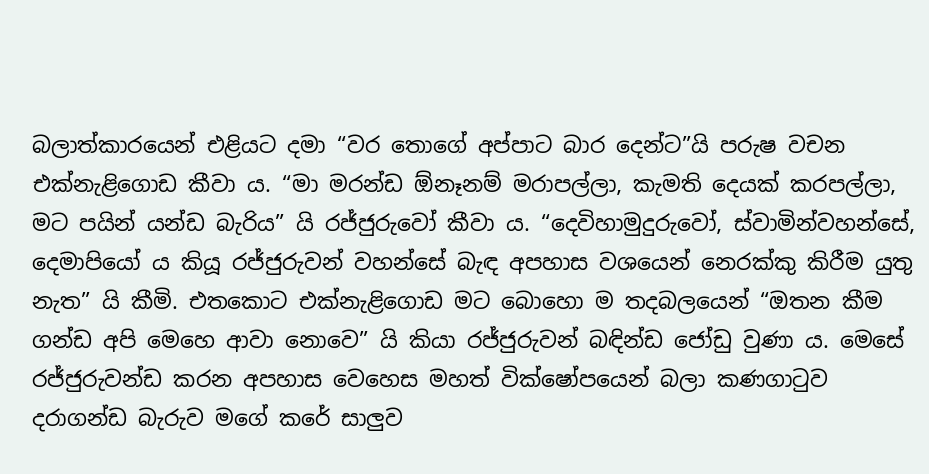බලාත්කාරයෙන් එළියට දමා “වර තොගේ අප්පාට බාර දෙන්ට”යි පරුෂ වචන එක්නැළිගොඩ කීවා ය. “මා මරන්ඩ ඕනෑනම් මරාපල්ලා, කැමති දෙයක් කරපල්ලා, මට පයින් යන්ඩ බැරිය” යි රජ්ජුරුවෝ කීවා ය. “දෙවිහාමුදුරුවෝ, ස්වාමින්වහන්සේ, දෙමාපියෝ ය කියූ රජ්ජුරුවන් වහන්සේ බැඳ අපහාස වශයෙන් නෙරක්කු කිරීම යුතු නැත” යි කීමි. එතකොට එක්නැළිගොඩ මට බොහො ම තදබලයෙන් “ඔතන කීම ගන්ඩ අපි මෙහෙ ආවා නොවෙ” යි කියා රජ්ජුරුවන් බඳින්ඩ ජෝඩු වුණා ය. මෙසේ රජ්ජුරුවන්ඩ කරන අපහාස වෙහෙස මහත් වික්ෂෝපයෙන් බලා කණගාටුව දරාගන්ඩ බැරුව මගේ කරේ සාලුව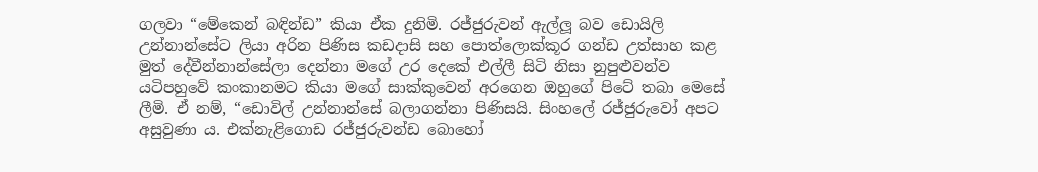ගලවා “මේකෙන් බඳින්ඩ” කියා ඒක දුනිමි. රජ්ජුරුවන් ඇල්ලූ බව ඩොයිලි උන්නාන්සේට ලියා අරින පිණිස කඩදාසි සහ පොත්ලොක්කූර ගන්ඩ උත්සාහ කළ මුත් දේවීන්නාන්සේලා දෙන්නා මගේ උර දෙකේ එල්ලී සිටි නිසා නුපුළුවන්ව යටිපහුවේ කංකානමට කියා මගේ සාක්කුවෙන් අරගෙන ඔහුගේ පිටේ තබා මෙසේ ලීමි. ඒ නම්, “ඩොවිල් උන්නාන්සේ බලාගන්නා පිණිසයි. සිංහලේ රජ්ජුරුවෝ අපට අසුවුණා ය. එක්නැළිගොඩ රජ්ජුරුවන්ඩ බොහෝ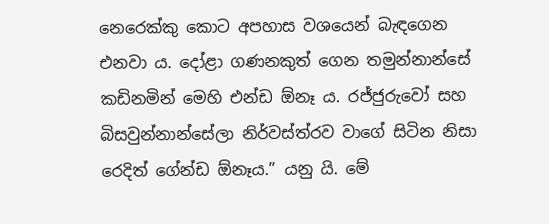නෙරෙක්කු කොට අපහාස වශයෙන් බැඳගෙන එනවා ය. දෝළා ගණනකුත් ගෙන තමුන්නාන්සේ කඩිනමින් මෙහි එන්ඩ ඕනෑ ය. රජ්ජුරුවෝ සහ බිසවුන්නාන්සේලා නිර්වස්ත්රව වාගේ සිටින නිසා රෙදිත් ගේන්ඩ ඕනෑය.” යනු යි. මේ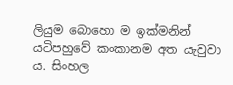ලියුම බොහො ම ඉක්මනින් යටිපහුවේ කංකානම අත යැවුවා ය. සිංහල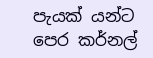පැයක් යන්ට පෙර කර්නල්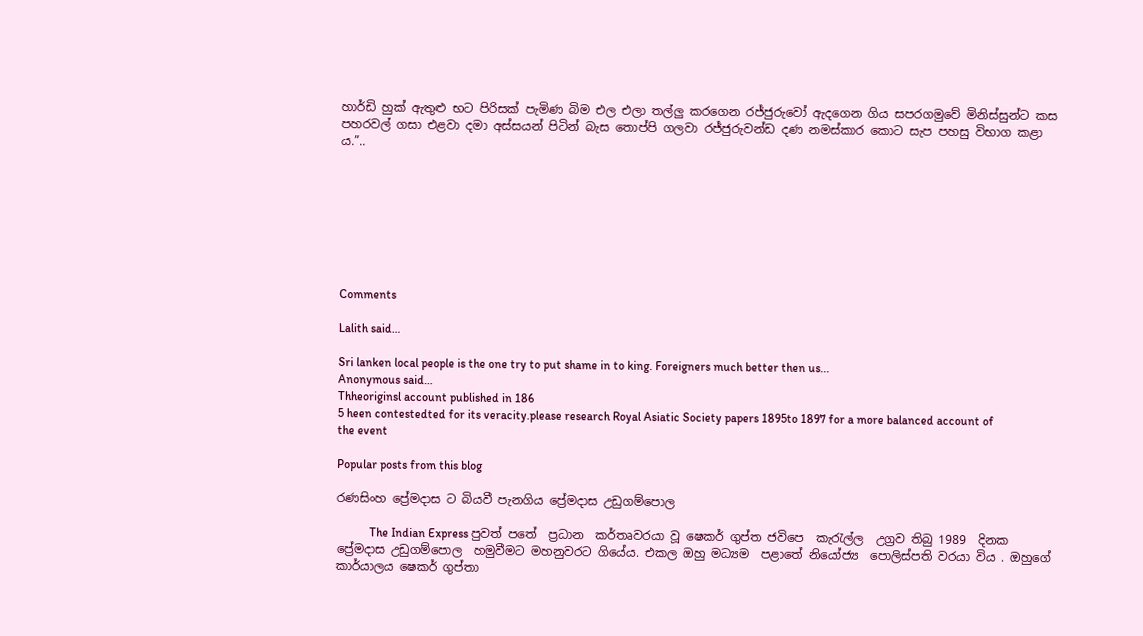හාර්ඩි හුක් ඇතුළු භට පිරිසක් පැමිණ බිම එල එලා තල්ලු කරගෙන රජ්ජුරුවෝ ඇදගෙන ගිය සපරගමුවේ මිනිස්සුන්ට කස පහරවල් ගසා එළවා දමා අස්සයන් පිටින් බැස තොප්පි ගලවා රජ්ජුරුවන්ඩ දණ නමස්කාර කොට සැප පහසු විභාග කළා ය.”..








Comments

Lalith said…

Sri lanken local people is the one try to put shame in to king. Foreigners much better then us...
Anonymous said…
Thheoriginsl account published in 186
5 heen contestedted for its veracity.please research Royal Asiatic Society papers 1895to 1897 for a more balanced account of the event

Popular posts from this blog

රණසිංහ ප්‍රේමදාස ට බියවී පැනගිය ප්‍රේමදාස උඩුගම්පොල

           The Indian Express පුවත් පතේ  ප්‍රධාන  කර්තෘවරයා වූ ෂෙකර් ගුප්ත ජවිපෙ  කැරැල්ල  උග්‍රව තිබු 1989  දිනක ප්‍රේමදාස උඩුගම්පොල  හමුවීමට මහනුවරට ගියේය. එකල ඔහු මධ්‍යම  පළාතේ නියෝජ්‍ය  පොලිස්පති වරයා විය . ඔහුගේ කාර්යාලය ෂෙකර් ගුප්තා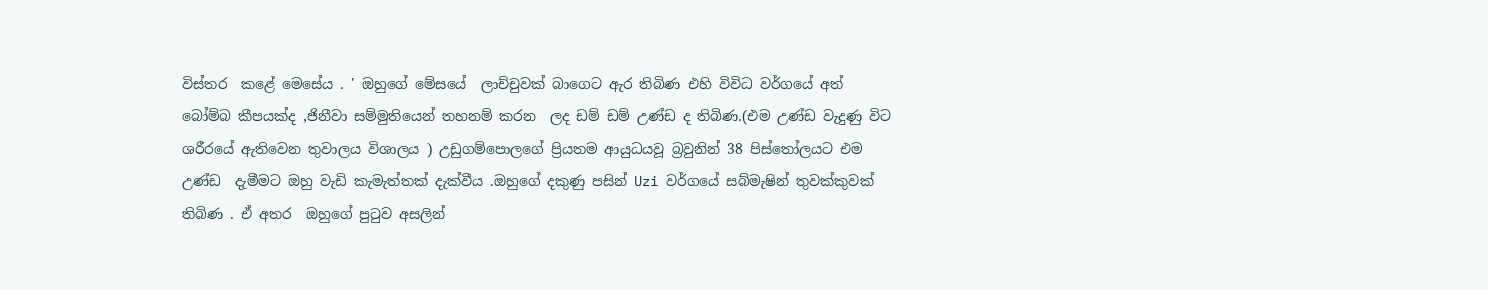විස්තර  කළේ මෙසේය . ' ඔහුගේ මේසයේ  ලාච්චුවක් බාගෙට ඇර තිබිණ එහි විවිධ වර්ගයේ අත් බෝම්බ කීපයක්ද ,ජිනීවා සම්මුතියෙන් තහනම් කරන  ලද ඩම් ඩම් උණ්ඩ ද තිබිණ.(එම උණ්ඩ වැදුණු විට ශරීරයේ ඇතිවෙන තුවාලය විශාලය ) උඩුගම්පොලගේ ප්‍රියතම ආයුධයවූ බ්‍රවුනින් 38 පිස්තෝලයට එම උණ්ඩ  දැමීමට ඔහු වැඩි කැමැත්තක් දැක්වීය .ඔහුගේ දකුණු පසින් Uzi වර්ගයේ සබ්මැෂින් තුවක්කුවක් තිබිණ . ඒ අතර  ඔහුගේ පුටුව අසලින්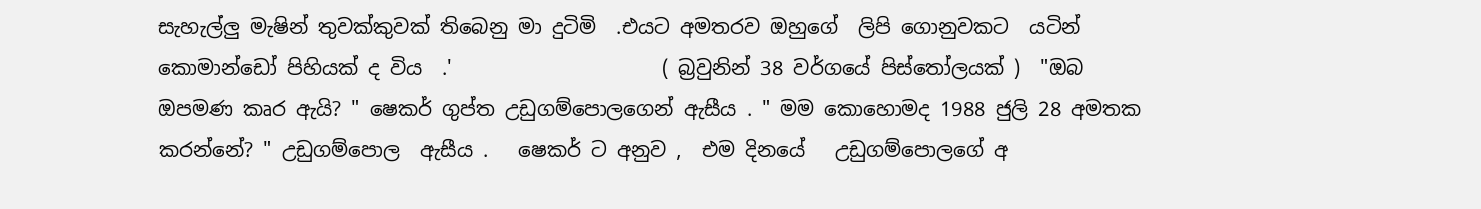සැහැල්ලු මැෂින් තුවක්කුවක් තිබෙනු මා දුටිමි  .එයට අමතරව ඔහුගේ  ලිපි ගොනුවකට  යටින්  කොමාන්ඩෝ පිහියක් ද විය  .'                     ( බ්‍රවුනින් 38 වර්ගයේ පිස්තෝලයක් )  "ඔබ  ඔපමණ කෘර ඇයි? " ෂෙකර් ගුප්ත උඩුගම්පොලගෙන් ඇසීය . " මම කොහොමද 1988 ජුලි 28 අමතක කරන්නේ? " උඩුගම්පොල  ඇසීය .   ෂෙකර් ට අනුව ,  එම දිනයේ   උඩුගම්පොලගේ අ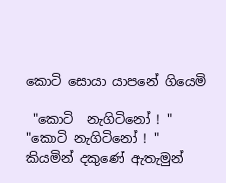කොටි සොයා යාපනේ ගියෙමි

 "කොටි  නැගිටිනෝ ! "  "කොටි නැගිටිනෝ ! " කියමින් දකුණේ ඇතැමුන්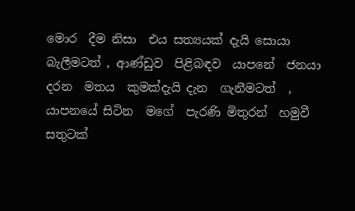මොර  දීම නිසා  එය සත්‍යයක් දැයි සොයා  බැලීමටත් , ආණ්ඩුව  පිළිබඳව  යාපනේ  ජනයා දරන  මතය  කුමක්දැයි දැන  ගැනීමටත්  , යාපනයේ සිටින  මගේ  පැරණි මිතුරන්  හමුවී සතුටක්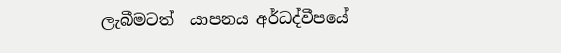ලැබීමටත්  යාපනය අර්ධද්වීපයේ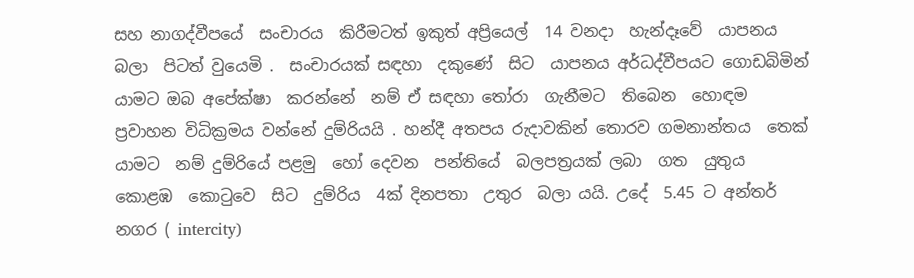සහ නාගද්වීපයේ  සංචාරය  කිරීමටත් ඉකුත් අප්‍රියෙල්  14 වනදා  හැන්දෑවේ  යාපනය බලා  පිටත් වුයෙමි .  සංචාරයක් සඳහා  දකුණේ  සිට  යාපනය අර්ධද්වීපයට ගොඩබිමින්  යාමට ඔබ අපේක්ෂා  කරන්නේ  නම් ඒ සඳහා තෝරා  ගැනීමට  තිබෙන  හොඳම ප්‍රවාහන විධික්‍රමය වන්නේ දුම්රියයි . හන්දී අතපය රුදාවකින් තොරව ගමනාන්තය  තෙක්  යාමට  නම් දුම්රියේ පළමු  හෝ දෙවන  පන්තියේ  බලපත්‍රයක් ලබා  ගත  යුතුය කොළඹ  කොටුවෙ  සිට  දුම්රිය  4ක් දිනපතා  උතුර  බලා යයි. උදේ  5.45 ට අන්තර්  නගර ( intercity)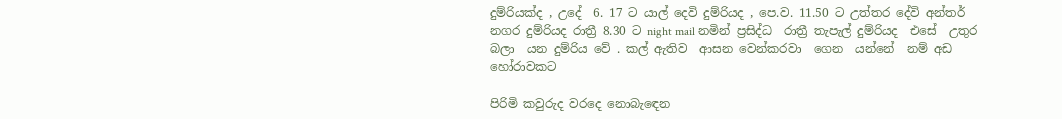දුම්රියක්ද , උදේ  6. 17 ට යාල් දෙවි දුම්රියද , පෙ.ව. 11.50 ට උත්තර දේවි අන්තර් නගර දුම්රියද රාත්‍රී 8.30 ට night mail නමින් ප්‍රසිද්ධ  රාත්‍රී තැපැල් දුම්රියද  එසේ  උතුර  බලා  යන දුම්රිය වේ . කල් ඇතිව  ආසන වෙන්කරවා  ගෙන  යන්නේ  නම් අඩ හෝරාවකට

පිරිමි කවුරුද වරදෙ නොබැඳෙන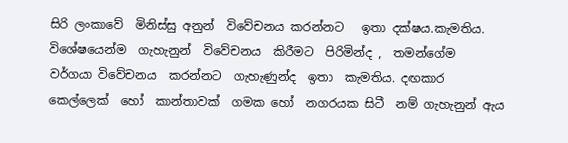සිරි ලංකාවේ  මිනිස්සු අනුන්  විවේචනය කරන්නට   ඉතා දක්ෂය.කැමතිය.  විශේෂයෙන්ම  ගැහැනුන්  විවේචනය  කිරීමට  පිරිමින්ද ,  තමන්ගේම  වර්ගයා විවේචනය  කරන්නට  ගැහැණුන්ද  ඉතා  කැමතිය. දඟකාර  කෙල්ලෙක්  හෝ  කාන්තාවක්  ගමක හෝ  නගරයක සිටී  නම් ගැහැනුන් ඇය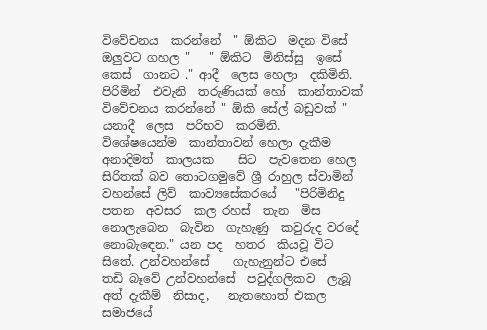විවේචනය  කරන්නේ  " ඕකිට  මදන විසේ  ඔලුවට ගහල "   " ඕකිට  මිනිස්සු  ඉසේ  කෙස්  ගානට ." ආදී  ලෙස හෙලා  දකිමිනි.  පිරිමින්  එවැනි  තරුණියක් හෝ  කාන්තාවක් විවේචනය කරන්නේ " ඕකි සේල් බඩුවක් " යනාදී  ලෙස  පරිභව  කරමිනි.     විශේෂයෙන්ම  කාන්තාවන් හෙලා දැකීම  අනාදිමත්  කාලයක    සිට  පැවතෙන හෙල සිරිතක් බව තොටගමුවේ ශ්‍රී රාහුල ස්වාමින් වහන්සේ ලිව්  කාව්‍යසේකරයේ   "පිරිමිනිදු පතන  අවසර  කල රහස්  තැන  මිස  නොලැබෙන  බැවින  ගැහැණු  කවුරුද වරදේ නොබැඳෙන." යන පද  හතර  කියවූ විට සිතේ. උන්වහන්සේ    ගැහැනුන්ට එසේ    තඩි බෑවේ උන්වහන්සේ  පවුද්ගලිකව  ලැබූ අත් දැකීම්  නිසාද,   නැතහොත් එකල  සමාජයේ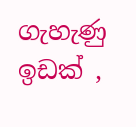ගැහැණු ඉඩක් ,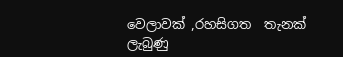වෙලාවක් ,රහසිගත  තැනක් ලැබුණු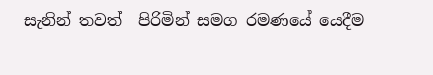සැනින් තවත්  පිරිමින් සමග රමණයේ යෙදීම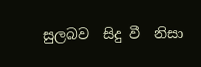සුලබව  සිදු වී  නිසා